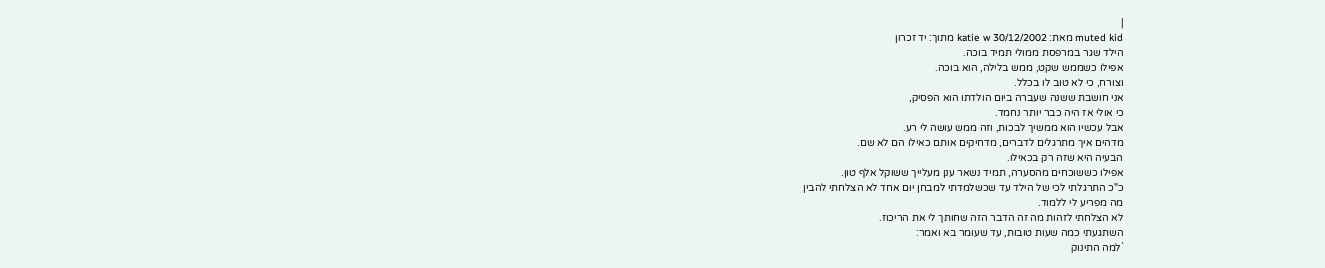|
muted kid מאת: katie w 30/12/2002 מתוך: יד זכרון
הילד שגר במרפסת ממולי תמיד בוכה.
אפילו כשממש שקט, ממש בלילה, הוא בוכה.
וצורח, כי לא טוב לו בכלל.
אני חושבת ששנה שעברה ביום הולדתו הוא הפסיק,
כי אולי אז היה כבר יותר נחמד.
אבל עכשיו הוא ממשיך לבכות, וזה ממש עושה לי רע.
מדהים איך מתרגלים לדברים, מדחיקים אותם כאילו הם לא שם.
הבעיה היא שזה רק בכאילו.
אפילו כששוכחים מהסערה, תמיד נשאר ענן מעלייך ששוקל אלף טון.
כ"כ התרגלתי לכי של הילד עד שכשלמדתי למבחן יום אחד לא הצלחתי להבין
מה מפריע לי ללמוד.
לא הצלחתי לזהות מה זה הדבר הזה שחותך לי את הריכוז.
השתגעתי כמה שעות טובות, עד שעומר בא ואמר:
`למה התינוק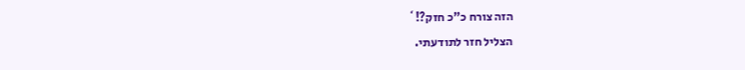הזה צורח כ"כ חזק?!`
הצליל חזר לתודעתי.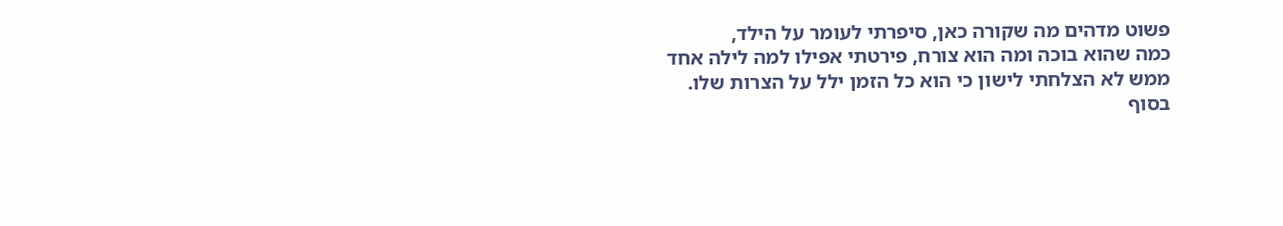פשוט מדהים מה שקורה כאן, סיפרתי לעומר על הילד,
כמה שהוא בוכה ומה הוא צורח, פירטתי אפילו למה לילה אחד
ממש לא הצלחתי לישון כי הוא כל הזמן ילל על הצרות שלו.
בסוף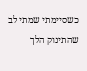כשסיימתי שמתי לב שהתינוק הלך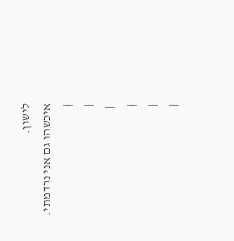לישון.
איכשהו גם אני נרדמתי.
|
|
 |
|
|
|